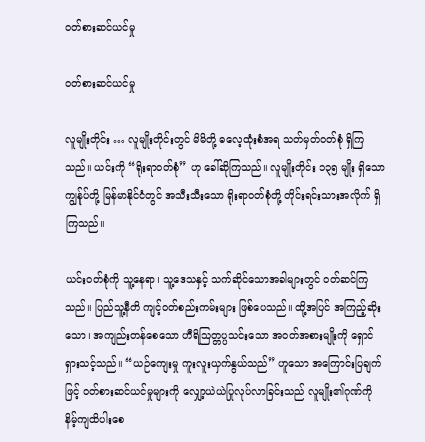ဝတ်စားဆင်ယင်မှု

ဝတ်စားဆင်ယင်မှု

လူမျိုးတိုင်း … လူမျိုးတိုင်းတွင် မိမိတို့ ဓလေ့ထုံးစံအရ သတ်မှတ်ဝတ်စုံ ရှိကြသည်။ ယင်းကို “ရိုးရာဝတ်စုံ” ဟု ခေါ်ဆိုကြသည်။ လူမျိုးတိုင်း ၁၃၅ မျိုး ရှိသော ကျွန်ုပ်တို့ မြန်မာနိုင်ငံတွင် အသီးသီးသော ရိုးရာဝတ်စုံတို့ တိုင်းရင်းသားအလိုက် ရှိကြသည်။

ယင်းဝတ်စုံကို သူ့နေရာ၊ သူ့ဒေသနှင့် သက်ဆိုင်သောအခါများတွင် ဝတ်ဆင်ကြသည်။ ပြည်သူ့နီတိ ကျင့်ဝတ်စည်းကမ်းများ ဖြစ်ပေသည်။ ထို့အပြင် အကြည့်ဆိုးသော၊ အကျည်းတန်စေသော ဟီရိသြတ္တပ္ပသင်းသော အဝတ်အစားမျိုးကို ရှောင်ရှားသင့်သည်။ “ယဉ်ကျေးမှု ကူးလူးယှက်နွယ်သည်” ဟူသော အကြောင်းပြချက်ဖြင့် ဝတ်စားဆင်ယင်မှုများကို လျှော့ယဲယဲပြုလုပ်လာခြင်းသည် လူမျိုး၏ဂုဏ်ကို နိမ့်ကျထိပါးစေ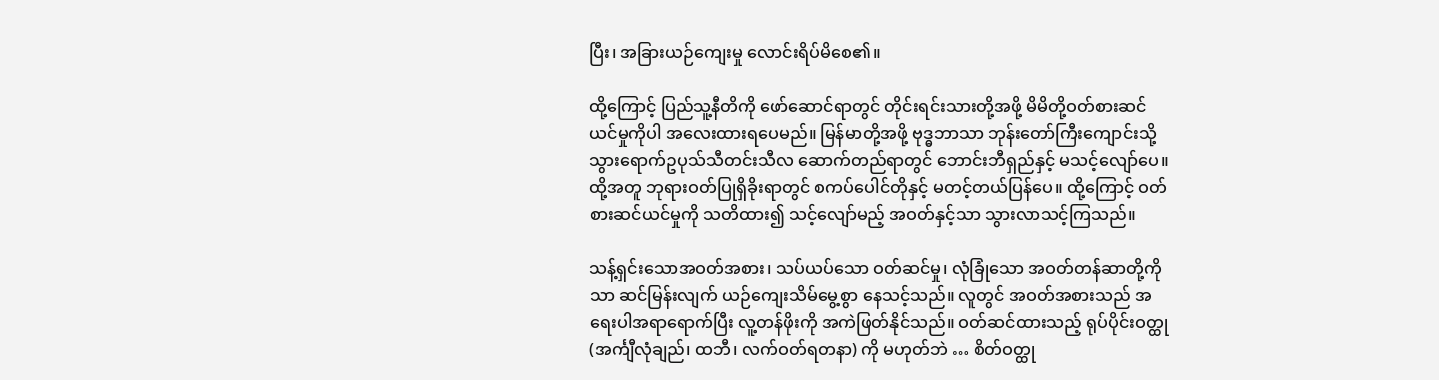ပြီး၊ အခြားယဉ်ကျေးမှု လောင်းရိပ်မိစေ၏။

ထို့ကြောင့် ပြည်သူ့နီတိကို ဖော်ဆောင်ရာတွင် တိုင်းရင်းသားတို့အဖို့ မိမိတို့ဝတ်စားဆင်ယင်မှုကိုပါ အလေးထားရပေမည်။ မြန်မာတို့အဖို့ ဗုဒ္ဓဘာသာ ဘုန်းတော်ကြီးကျောင်းသို့ သွားရောက်ဥပုသ်သီတင်းသီလ ဆောက်တည်ရာတွင် ဘောင်းဘီရှည်နှင့် မသင့်လျော်ပေ။ ထို့အတူ ဘုရားဝတ်ပြုရှိခိုးရာတွင် စကပ်ပေါင်တိုနှင့် မတင့်တယ်ပြန်ပေ။ ထို့ကြောင့် ဝတ်စားဆင်ယင်မှုကို သတိထား၍ သင့်လျော်မည့် အဝတ်နှင့်သာ သွားလာသင့်ကြသည်။

သန့်ရှင်းသောအဝတ်အစား၊ သပ်ယပ်သော ဝတ်ဆင်မှု၊ လုံခြုံသော အဝတ်တန်ဆာတို့ကိုသာ ဆင်မြန်းလျက် ယဉ်ကျေးသိမ်မွေ့စွာ နေသင့်သည်။ လူတွင် အဝတ်အစားသည် အရေးပါအရာရောက်ပြီး လူ့တန်ဖိုးကို အကဲဖြတ်နိုင်သည်။ ဝတ်ဆင်ထားသည့် ရုပ်ပိုင်းဝတ္ထု (အင်္ကျီလုံချည်၊ ထဘီ၊ လက်ဝတ်ရတနာ) ကို မဟုတ်ဘဲ … စိတ်ဝတ္ထု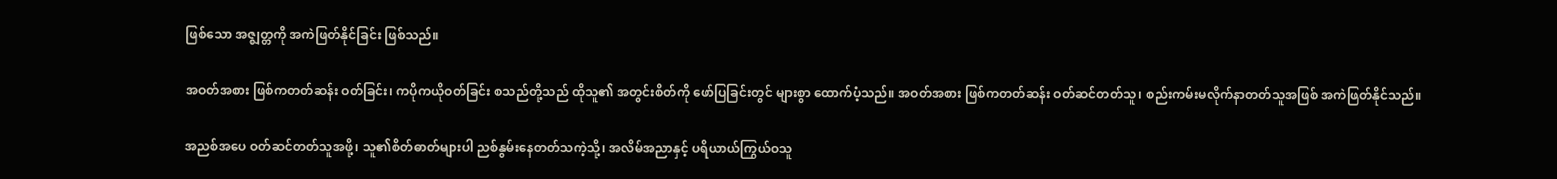ဖြစ်သော အဇ္ဈတ္တကို အကဲဖြတ်နိုင်ခြင်း ဖြစ်သည်။

အဝတ်အစား ဖြစ်ကတတ်ဆန်း ဝတ်ခြင်း၊ ကပိုကယိုဝတ်ခြင်း စသည်တို့သည် ထိုသူ၏ အတွင်းစိတ်ကို ဖော်ပြခြင်းတွင် များစွာ ထောက်ပံ့သည်။ အဝတ်အစား ဖြစ်ကတတ်ဆန်း ဝတ်ဆင်တတ်သူ၊ စည်းကမ်းမလိုက်နာတတ်သူအဖြစ် အကဲဖြတ်နိုင်သည်။

အညစ်အပေ ဝတ်ဆင်တတ်သူအဖို့၊ သူ၏စိတ်ဓာတ်များပါ ညစ်နွမ်းနေတတ်သကဲ့သို့၊ အလိမ်အညာနှင့် ပရိယာယ်ကြွယ်ဝသူ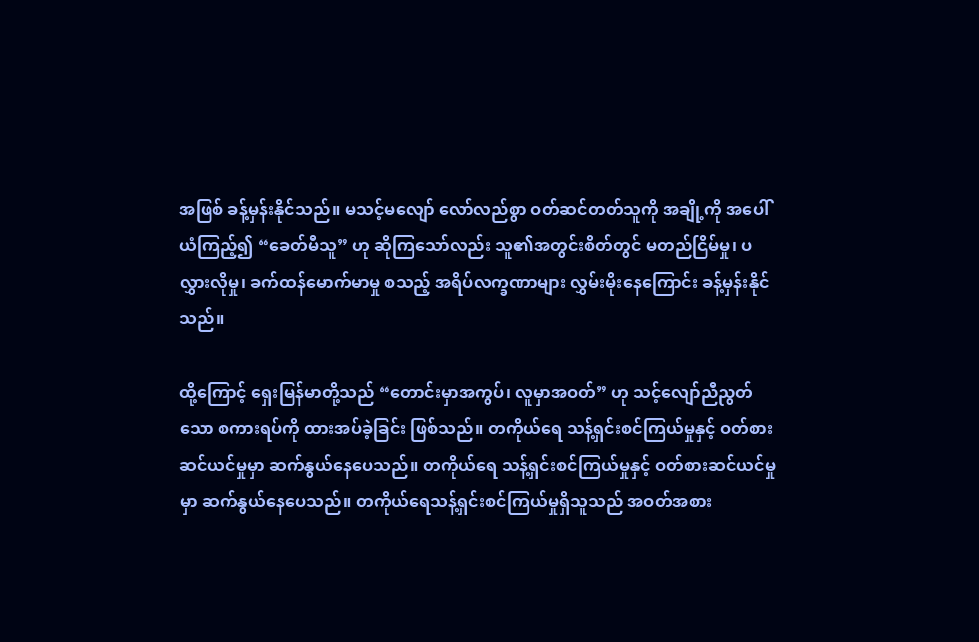အဖြစ် ခန့်မှန်းနိုင်သည်။ မသင့်မလျော် လော်လည်စွာ ဝတ်ဆင်တတ်သူကို အချို့ကို အပေါ်ယံကြည့်၍ “ခေတ်မီသူ” ဟု ဆိုကြသော်လည်း သူ၏အတွင်းစိတ်တွင် မတည်ငြိမ်မှု၊ ပလွှားလိုမှု၊ ခက်ထန်မောက်မာမှု စသည့် အရိပ်လက္ခဏာများ လွှမ်းမိုးနေကြောင်း ခန့်မှန်းနိုင်သည်။

ထို့ကြောင့် ရှေးမြန်မာတို့သည် “တောင်းမှာအကွပ်၊ လူမှာအဝတ်” ဟု သင့်လျော်ညီညွတ်သော စကားရပ်ကို ထားအပ်ခဲ့ခြင်း ဖြစ်သည်။ တကိုယ်ရေ သန့်ရှင်းစင်ကြယ်မှုနှင့် ဝတ်စားဆင်ယင်မှုမှာ ဆက်နွယ်နေပေသည်။ တကိုယ်ရေ သန့်ရှင်းစင်ကြယ်မှုနှင့် ဝတ်စားဆင်ယင်မှုမှာ ဆက်နွယ်နေပေသည်။ တကိုယ်ရေသန့်ရှင်းစင်ကြယ်မှုရှိသူသည် အဝတ်အစား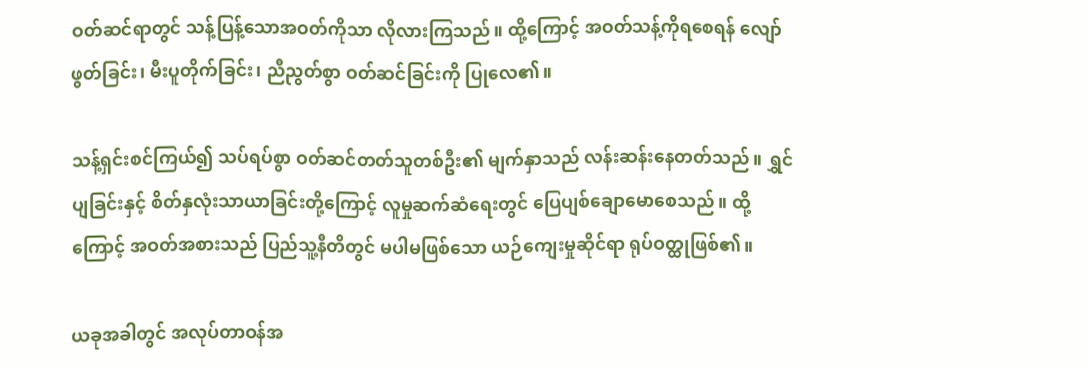ဝတ်ဆင်ရာတွင် သန့်ပြန့်သောအဝတ်ကိုသာ လိုလားကြသည်။ ထို့ကြောင့် အဝတ်သန့်ကိုရစေရန် လျော်ဖွတ်ခြင်း၊ မီးပူတိုက်ခြင်း၊ ညီညွတ်စွာ ဝတ်ဆင်ခြင်းကို ပြုလေ၏။

သန့်ရှင်းစင်ကြယ်၍ သပ်ရပ်စွာ ဝတ်ဆင်တတ်သူတစ်ဦး၏ မျက်နှာသည် လန်းဆန်းနေတတ်သည်။ ရွှင်ပျခြင်းနှင့် စိတ်နှလုံးသာယာခြင်းတို့ကြောင့် လူမှုဆက်ဆံရေးတွင် ပြေပျစ်ချောမောစေသည်။ ထို့ကြောင့် အဝတ်အစားသည် ပြည်သူ့နီတိတွင် မပါမဖြစ်သော ယဉ်ကျေးမှုဆိုင်ရာ ရုပ်ဝတ္ထုဖြစ်၏။

ယခုအခါတွင် အလုပ်တာဝန်အ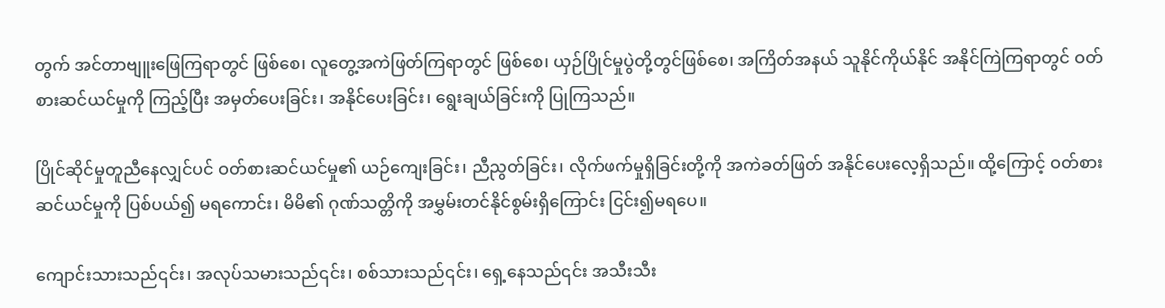တွက် အင်တာဗျူးဖြေကြရာတွင် ဖြစ်စေ၊ လူတွေ့အကဲဖြတ်ကြရာတွင် ဖြစ်စေ၊ ယှဉ်ပြိုင်မှုပွဲတို့တွင်ဖြစ်စေ၊ အကြိတ်အနယ် သူနိုင်ကိုယ်နိုင် အနိုင်ကြဲကြရာတွင် ဝတ်စားဆင်ယင်မှုကို ကြည့်ပြီး အမှတ်ပေးခြင်း၊ အနိုင်ပေးခြင်း၊ ရွေးချယ်ခြင်းကို ပြုကြသည်။

ပြိုင်ဆိုင်မှုတူညီနေလျှင်ပင် ဝတ်စားဆင်ယင်မှု၏ ယဉ်ကျေးခြင်း၊ ညီညွတ်ခြင်း၊ လိုက်ဖက်မှုရှိခြင်းတို့ကို အကဲခတ်ဖြတ် အနိုင်ပေးလေ့ရှိသည်။ ထို့ကြောင့် ဝတ်စားဆင်ယင်မှုကို ပြစ်ပယ်၍ မရကောင်း၊ မိမိ၏ ဂုဏ်သတ္တိကို အမွှမ်းတင်နိုင်စွမ်းရှိကြောင်း ငြင်း၍မရပေ။

ကျောင်းသားသည်၎င်း၊ အလုပ်သမားသည်၎င်း၊ စစ်သားသည်၎င်း၊ ရှေ့နေသည်၎င်း အသီးသီး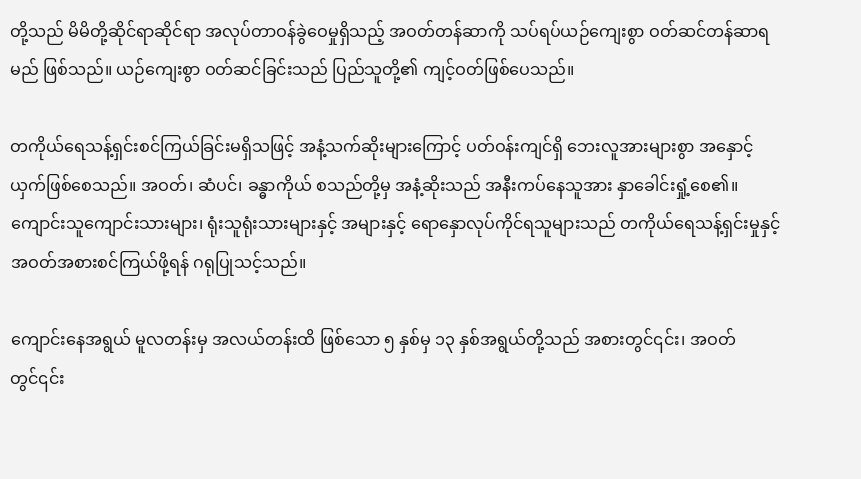တို့သည် မိမိတို့ဆိုင်ရာဆိုင်ရာ အလုပ်တာဝန်ခွဲဝေမှုရှိသည့် အဝတ်တန်ဆာကို သပ်ရပ်ယဉ်ကျေးစွာ ဝတ်ဆင်တန်ဆာရမည် ဖြစ်သည်။ ယဉ်ကျေးစွာ ဝတ်ဆင်ခြင်းသည် ပြည်သူတို့၏ ကျင့်ဝတ်ဖြစ်ပေသည်။

တကိုယ်ရေသန့်ရှင်းစင်ကြယ်ခြင်းမရှိသဖြင့် အနံ့သက်ဆိုးများကြောင့် ပတ်ဝန်းကျင်ရှိ ဘေးလူအားများစွာ အနှောင့်ယှက်ဖြစ်စေသည်။ အဝတ်၊ ဆံပင်၊ ခန္ဓာကိုယ် စသည်တို့မှ အနံ့ဆိုးသည် အနီးကပ်နေသူအား နှာခေါင်းရှုံ့စေ၏။ ကျောင်းသူကျောင်းသားများ၊ ရုံးသူရုံးသားများနှင့် အများနှင့် ရောနှောလုပ်ကိုင်ရသူများသည် တကိုယ်ရေသန့်ရှင်းမှုနှင့် အဝတ်အစားစင်ကြယ်ဖို့ရန် ဂရုပြုသင့်သည်။

ကျောင်းနေအရွယ် မူလတန်းမှ အလယ်တန်းထိ ဖြစ်သော ၅ နှစ်မှ ၁၃ နှစ်အရွယ်တို့သည် အစားတွင်၎င်း၊ အဝတ်တွင်၎င်း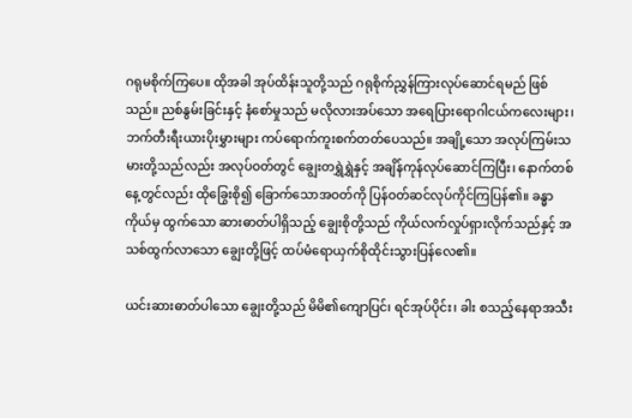ဂရုမစိုက်ကြပေ။ ထိုအခါ အုပ်ထိန်းသူတို့သည် ဂရုစိုက်ညွှန်ကြားလုပ်ဆောင်ရမည် ဖြစ်သည်။ ညစ်နွမ်းခြင်းနှင့် နံစော်မှုသည် မလိုလားအပ်သော အရေပြားရောဂါငယ်ကလေးများ၊ ဘက်တီးရီးယားပိုးမွှားများ ကပ်ရောက်ကူးစက်တတ်ပေသည်။ အချို့သော အလုပ်ကြမ်းသမားတို့သည်လည်း အလုပ်ဝတ်တွင် ချွေးတရွှဲရွှဲနှင့် အချိန်ကုန်လုပ်ဆောင်ကြပြီး၊ နောက်တစ်နေ့တွင်လည်း ထိုခြွေးစို၍ ခြောက်သောအဝတ်ကို ပြန်ဝတ်ဆင်လုပ်ကိုင်ကြပြန်၏။ ခန္ဓာကိုယ်မှ ထွက်သော ဆားဓာတ်ပါရှိသည့် ချွေးစိုတို့သည် ကိုယ်လက်လှုပ်ရှားလိုက်သည်နှင့် အသစ်ထွက်လာသော ချွေးတို့ဖြင့် ထပ်မံရောယှက်စိုထိုင်းသွားပြန်လေ၏။

ယင်းဆားဓာတ်ပါသော ချွေးတို့သည် မိမိ၏ကျောပြင်၊ ရင်အုပ်ပိုင်း၊ ခါး စသည့်နေရာအသီး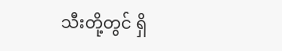သီးတို့တွင် ရှိ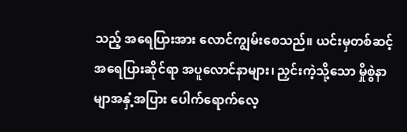သည့် အရေပြားအား လောင်ကျွမ်းစေသည်။ ယင်းမှတစ်ဆင့် အရေပြားဆိုင်ရာ အပူလောင်နာများ၊ ညှင်းကဲ့သို့သော မှိုစွဲနာမျာအနှံ့အပြား ပေါက်ရောက်လေ့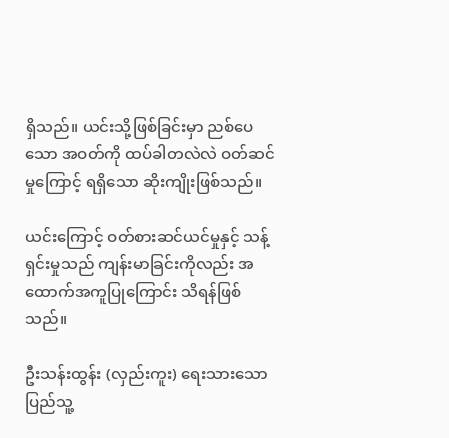ရှိသည်။ ယင်းသို့ဖြစ်ခြင်းမှာ ညစ်ပေသော အဝတ်ကို ထပ်ခါတလဲလဲ ဝတ်ဆင်မှုကြောင့် ရရှိသော ဆိုးကျိုးဖြစ်သည်။

ယင်းကြောင့် ဝတ်စားဆင်ယင်မှုနှင့် သန့်ရှင်းမှုသည် ကျန်းမာခြင်းကိုလည်း အထောက်အကူပြုကြောင်း သိရန်ဖြစ်သည်။

ဦးသန်းထွန်း (လှည်းကူး) ရေးသားသော ပြည်သူ့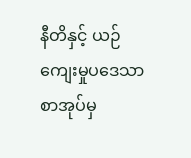နီတိနှင့် ယဉ်ကျေးမှုပဒေသာ စာအုပ်မှ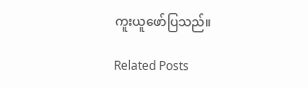ကူးယူဖော်ပြသည်။

Related Posts